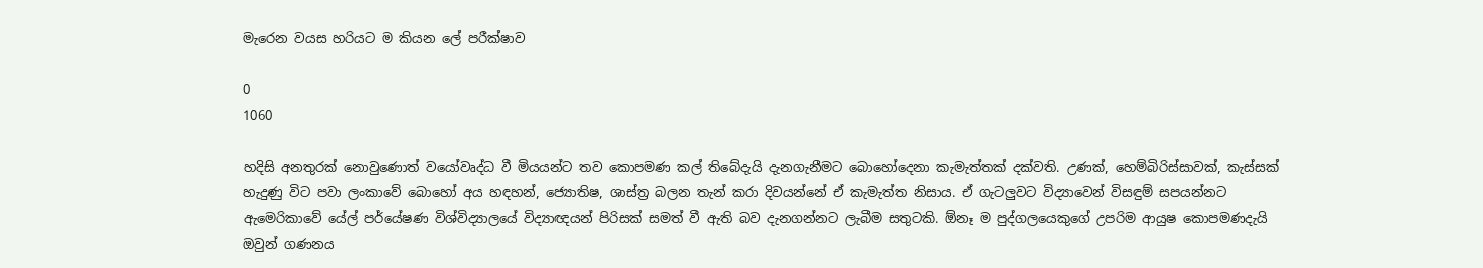මැරෙන වයස හරියට ම කියන ලේ පරීක්ෂාව

0
1060

හදිසි අනතුරක් නොවුණොත් වයෝවෘද්ධ වී මියයන්ට තව කොපමණ කල් තිබේදැයි දැනගැනීමට බොහෝදෙනා කැමැත්තක් දක්වති. උණක්, හෙම්බිරිස්සාවක්, කැස්සක් හැදුණු විට පවා ලංකාවේ බොහෝ අය හඳහන්, ජ්‍යොතිෂ, ශාස්ත්‍ර බලන තැන් කරා දිවයන්නේ ඒ කැමැත්ත නිසාය. ඒ ගැටලුවට විද්‍යාවෙන් විසඳුම් සපයන්නට ඇමෙරිකාවේ යේල් පර්යේෂණ විශ්විද්‍යාලයේ විද්‍යාඥයන් පිරිසක් සමත් වී ඇති බව දැනගන්නට ලැබීම සතුටකි. ඕනෑ ම පුද්ගලයෙකුගේ උපරිම ආයුෂ කොපමණදැයි ඔවුන් ගණනය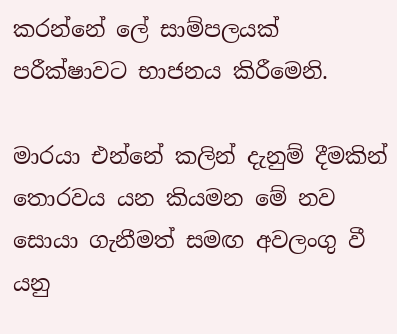කරන්නේ ලේ සාම්පලයක් පරීක්ෂාවට භාජනය කිරීමෙනි.

මාරයා එන්නේ කලින් දැනුම් දීමකින් තොරවය යන කියමන මේ නව සොයා ගැනීමත් සමඟ අවලංගු වී යනු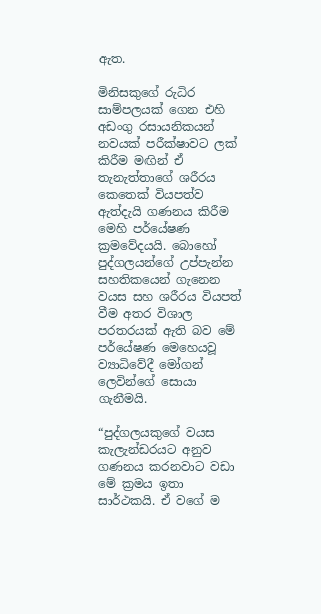ඇත.

මිනිසකුගේ රුධිර සාම්පලයක් ගෙන එහි අඩංගු රසායනිකයන් නවයක් පරීක්ෂාවට ලක් කිරීම මඟින් ඒ තැනැත්තාගේ ශරීරය කෙතෙක් වියපත්ව ඇත්දැයි ගණනය කිරීම මෙහි පර්යේෂණ ක්‍රමවේදයයි. බොහෝ පුද්ගලයන්ගේ උප්පැන්න සහතිකයෙන් ගැනෙන වයස සහ ශරීරය වියපත් වීම අතර විශාල පරතරයක් ඇති බව මේ පර්යේෂණ මෙහෙයවූ ව්‍යාධිවේදී මෝගන් ලෙවින්ගේ සොයා ගැනීමයි.

“පුද්ගලයකුගේ වයස කැලැන්ඩරයට අනුව ගණනය කරනවාට වඩා මේ ක්‍රමය ඉතා සාර්ථකයි. ඒ වගේ ම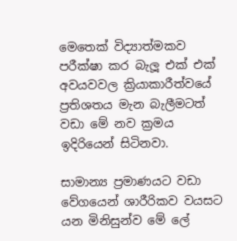මෙතෙක් විද්‍යාත්මකව පරීක්ෂා කර බැලූ එක් එක් අවයවවල ක්‍රියාකාරීත්වයේ ප්‍රතිශතය මැන බැලීමටත් වඩා මේ නව ක්‍රමය ඉදිරියෙන් සිටිනවා.

සාමාන්‍ය ප්‍රමාණයට වඩා වේගයෙන් ශාරීරිකව වයසට යන මිනිසුන්ව මේ ලේ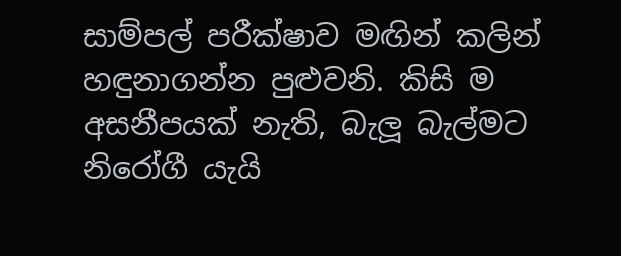සාම්පල් පරීක්ෂාව මඟින් කලින් හඳුනාගන්න පුළුවනි. කිසි ම අසනීපයක් නැති, බැලූ බැල්මට නිරෝගී යැයි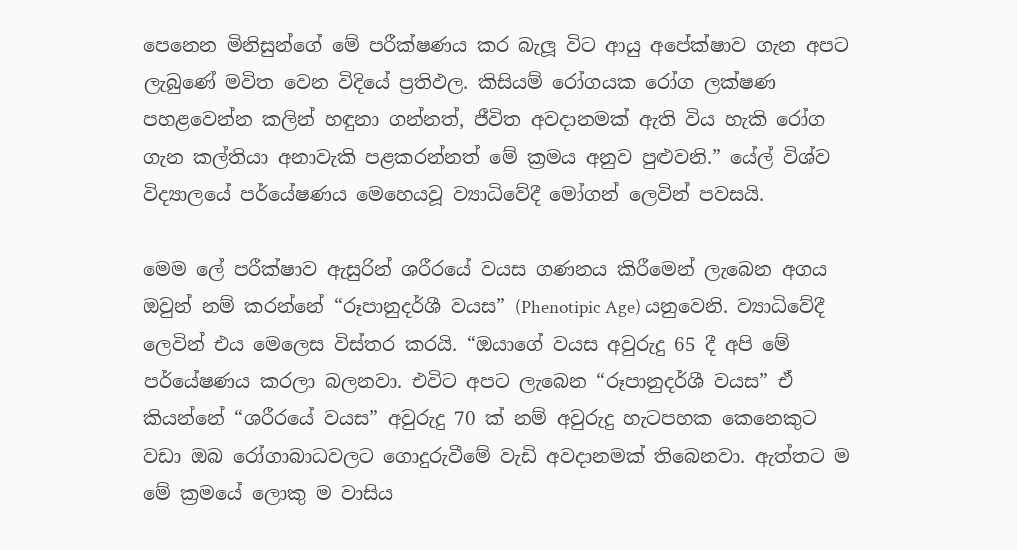පෙනෙන මිනිසුන්ගේ මේ පරීක්ෂණය කර බැලූ විට ආයු අපේක්ෂාව ගැන අපට ලැබුණේ මවිත වෙන විදියේ ප්‍රතිඵල. කිසියම් රෝගයක රෝග ලක්ෂණ පහළවෙන්න කලින් හඳුනා ගන්නත්, ජීවිත අවදානමක් ඇති විය හැකි රෝග ගැන කල්තියා අනාවැකි පළකරන්නත් මේ ක්‍රමය අනුව පුළුවනි.” යේල් විශ්ව විද්‍යාලයේ පර්යේෂණය මෙහෙයවූ ව්‍යාධිවේදී මෝගන් ලෙවින් පවසයි.

මෙම ලේ පරීක්ෂාව ඇසුරින් ශරීරයේ වයස ගණනය කිරීමෙන් ලැබෙන අගය ඔවුන් නම් කරන්නේ “රූපානුදර්ශී වයස” (Phenotipic Age) යනුවෙනි. ව්‍යාධිවේදී ලෙවින් එය මෙලෙස විස්තර කරයි. “ඔයාගේ වයස අවුරුදු 65 දී අපි මේ පර්යේෂණය කරලා බලනවා. එවිට අපට ලැබෙන “රූපානුදර්ශී වයස” ඒ කියන්නේ “ශරීරයේ වයස” අවුරුදු 70 ක් නම් අවුරුදු හැටපහක කෙනෙකුට වඩා ඔබ රෝගාබාධවලට ගොදුරුවීමේ වැඩි අවදානමක් තිබෙනවා. ඇත්තට ම මේ ක්‍රමයේ ලොකු ම වාසිය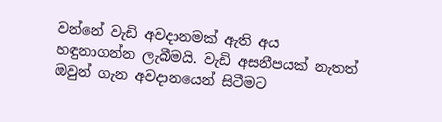වන්නේ වැඩි අවදානමක් ඇති අය හඳුනාගන්න ලැබීමයි. වැඩි අසනීපයක් නැතත් ඔවුන් ගැන අවදානයෙන් සිටීමට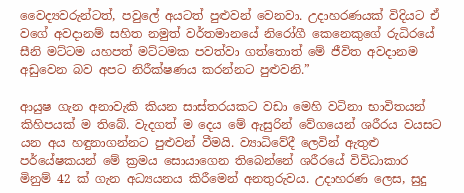වෛද්‍යවරුන්ටත්, පවුලේ අයටත් පුළුවන් වෙනවා. උදාහරණයක් විදියට ඒ වගේ අවදානම් සහිත නමුත් වර්තමානයේ නිරෝගී කෙනෙකුගේ රුධිරයේ සීනි මට්ටම යහපත් මට්ටමක පවත්වා ගත්තොත් මේ ජීවිත අවදානම අඩුවෙන බව අපට නිරීක්ෂණය කරන්නට පුළුවනි.”

ආයුෂ ගැන අනාවැකි කියන සාස්තරයකට වඩා මෙහි වටිනා භාවිතයන් කිහිපයක් ම තිබේ. වැදගත් ම දෙය මේ ඇසුරින් වේගයෙන් ශරීරය වයසට යන අය හඳුනාගන්නට පුළුවන් වීමයි. ව්‍යාධිවේදී ලෙවින් ඇතුළු පර්යේෂකයන් මේ ක්‍රමය සොයාගෙන තිබෙන්නේ ශරීරයේ විවිධාකාර මිනුම් 42 ක් ගැන අධ්‍යයනය කිරීමෙන් අනතුරුවය. උදාහරණ ලෙස, සුදු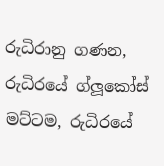රුධිරානු ගණන, රුධිරයේ ග්ලූකෝස් මට්ටම, රුධිරයේ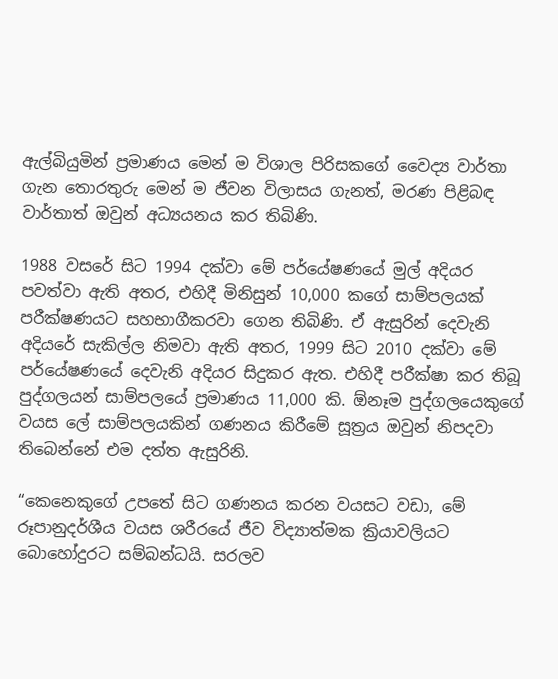ඇල්බියුමින් ප්‍රමාණය මෙන් ම විශාල පිරිසකගේ වෛද්‍ය වාර්තා ගැන තොරතුරු මෙන් ම ජීවන විලාසය ගැනත්, මරණ පිළිබඳ වාර්තාත් ඔවුන් අධ්‍යයනය කර තිබිණි.

1988 වසරේ සිට 1994 දක්වා මේ පර්යේෂණයේ මුල් අදියර පවත්වා ඇති අතර, එහිදී මිනිසුන් 10,000 කගේ සාම්පලයක් පරීක්ෂණයට සහභාගීකරවා ගෙන තිබිණි. ඒ ඇසුරින් දෙවැනි අදියරේ සැකිල්ල නිමවා ඇති අතර, 1999 සිට 2010 දක්වා මේ පර්යේෂණයේ දෙවැනි අදියර සිදුකර ඇත. එහිදී පරීක්ෂා කර තිබූ පුද්ගලයන් සාම්පලයේ ප්‍රමාණය 11,000 කි. ඕනෑම පුද්ගලයෙකුගේ වයස ලේ සාම්පලයකින් ගණනය කිරීමේ සූත්‍රය ඔවුන් නිපදවා තිබෙන්නේ එම දත්ත ඇසුරිනි.

“කෙනෙකුගේ උපතේ සිට ගණනය කරන වයසට වඩා, මේ රූපානුදර්ශීය වයස ශරීරයේ ජීව විද්‍යාත්මක ක්‍රියාවලියට බොහෝදුරට සම්බන්ධයි. සරලව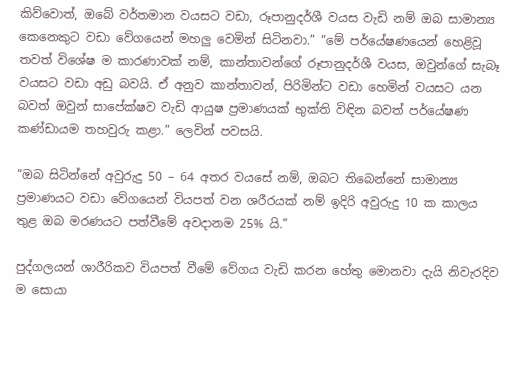කිව්වොත්, ඔබේ වර්තමාන වයසට වඩා, රූපානුදර්ශී වයස වැඩි නම් ඔබ සාමාන්‍ය කෙනෙකුට වඩා වේගයෙන් මහලු වෙමින් සිටිනවා.” “මේ පර්යේෂණයෙන් හෙළිවූ තවත් විශේෂ ම කාරණාවක් නම්, කාන්තාවන්ගේ රූපානුදර්ශී වයස, ඔවුන්ගේ සැබෑ වයසට වඩා අඩු බවයි. ඒ අනුව කාන්තාවන්, පිරිමින්ට වඩා හෙමින් වයසට යන බවත් ඔවුන් සාපේක්ෂව වැඩි ආයුෂ ප්‍රමාණයක් භුක්ති විඳින බවත් පර්යේෂණ කණ්ඩායම තහවුරු කළා.” ලෙවින් පවසයි.

“ඔබ සිටින්නේ අවුරුදු 50 – 64 අතර වයසේ නම්, ඔබට තිබෙන්නේ සාමාන්‍ය ප්‍රමාණයට වඩා වේගයෙන් වියපත් වන ශරීරයක් නම් ඉදිරි අවුරුදු 10 ක කාලය තුළ ඔබ මරණයට පත්වීමේ අවදානම 25% යි.”

පුද්ගලයන් ශාරීරිකව වියපත් වීමේ වේගය වැඩි කරන හේතු මොනවා දැයි නිවැරදිව ම සොයා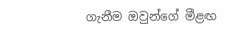ගැනීම ඔවුන්ගේ මීළඟ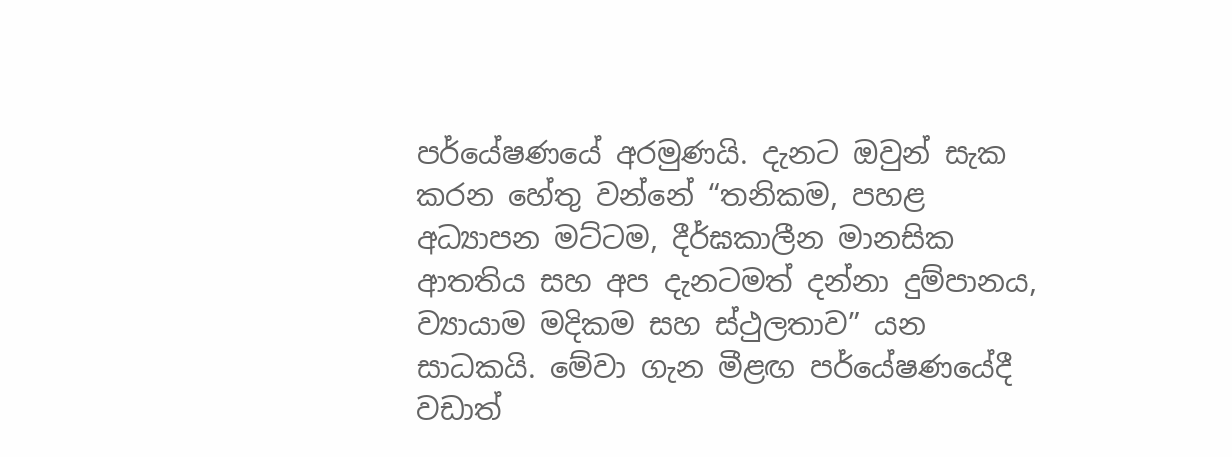පර්යේෂණයේ අරමුණයි. දැනට ඔවුන් සැක කරන හේතු වන්නේ “තනිකම, පහළ අධ්‍යාපන මට්ටම, දීර්ඝකාලීන මානසික ආතතිය සහ අප දැනටමත් දන්නා දුම්පානය, ව්‍යායාම මදිකම සහ ස්ථුලතාව” යන සාධකයි. මේවා ගැන මීළඟ පර්යේෂණයේදී වඩාත්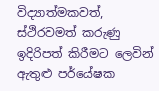විද්‍යාත්මකවත්, ස්ථිරවමත් කරුණු ඉදිරිපත් කිරීමට ලෙවින් ඇතුළු පර්යේෂක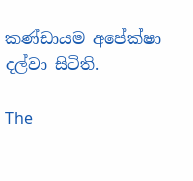කණ්ඩායම අපේක්ෂා දල්වා සිටිති.

The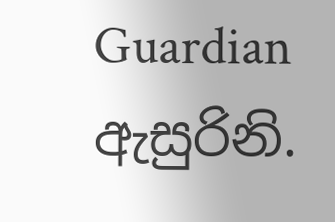Guardian ඇසුරිනි.